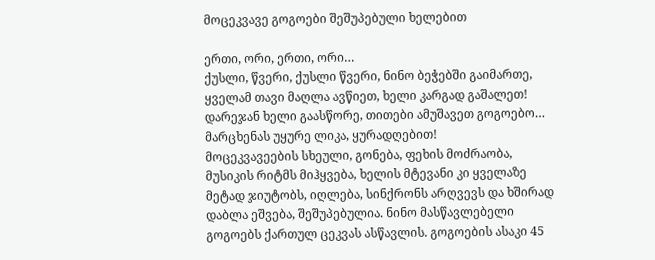მოცეკვავე გოგოები შეშუპებული ხელებით

ერთი, ორი, ერთი, ორი…
ქუსლი, წვერი, ქუსლი წვერი, ნინო ბეჭებში გაიმართე, ყველამ თავი მაღლა ავწიეთ, ხელი კარგად გაშალეთ! დარეჯან ხელი გაასწორე, თითები ამუშავეთ გოგოებო… მარცხენას უყურე ლიკა, ყურადღებით!
მოცეკვავეების სხეული, გონება, ფეხის მოძრაობა, მუსიკის რიტმს მიჰყვება, ხელის მტევანი კი ყველაზე მეტად ჯიუტობს, იღლება, სინქრონს არღვევს და ხშირად დაბლა ეშვება, შეშუპებულია. ნინო მასწავლებელი გოგოებს ქართულ ცეკვას ასწავლის. გოგოების ასაკი 45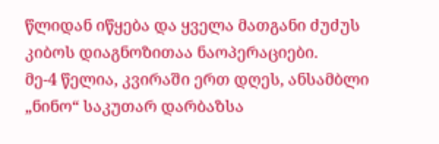წლიდან იწყება და ყველა მათგანი ძუძუს კიბოს დიაგნოზითაა ნაოპერაციები.
მე-4 წელია, კვირაში ერთ დღეს, ანსამბლი „ნინო“ საკუთარ დარბაზსა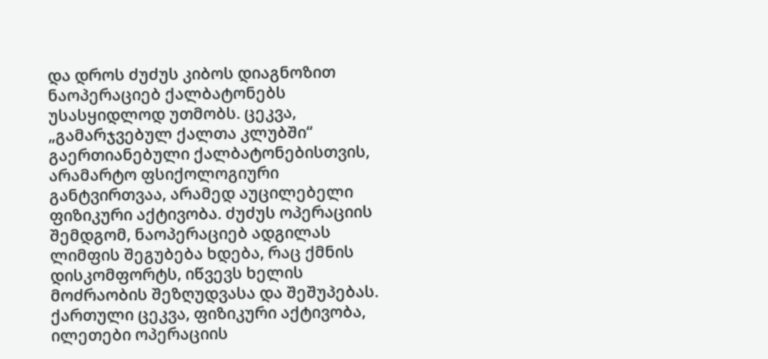და დროს ძუძუს კიბოს დიაგნოზით ნაოპერაციებ ქალბატონებს უსასყიდლოდ უთმობს. ცეკვა, „გამარჯვებულ ქალთა კლუბში“ გაერთიანებული ქალბატონებისთვის, არამარტო ფსიქოლოგიური განტვირთვაა, არამედ აუცილებელი ფიზიკური აქტივობა. ძუძუს ოპერაციის შემდგომ, ნაოპერაციებ ადგილას ლიმფის შეგუბება ხდება, რაც ქმნის დისკომფორტს, იწვევს ხელის მოძრაობის შეზღუდვასა და შეშუპებას. ქართული ცეკვა, ფიზიკური აქტივობა, ილეთები ოპერაციის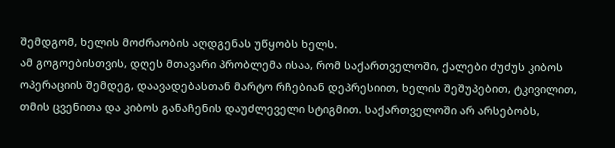შემდგომ, ხელის მოძრაობის აღდგენას უწყობს ხელს.
ამ გოგოებისთვის, დღეს მთავარი პრობლემა ისაა, რომ საქართველოში, ქალები ძუძუს კიბოს ოპერაციის შემდეგ, დაავადებასთან მარტო რჩებიან დეპრესიით, ხელის შეშუპებით, ტკივილით, თმის ცვენითა და კიბოს განაჩენის დაუძლეველი სტიგმით. საქართველოში არ არსებობს,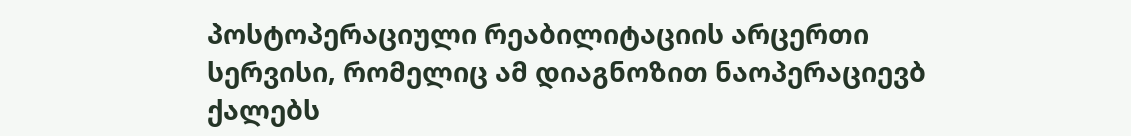პოსტოპერაციული რეაბილიტაციის არცერთი სერვისი, რომელიც ამ დიაგნოზით ნაოპერაციევბ ქალებს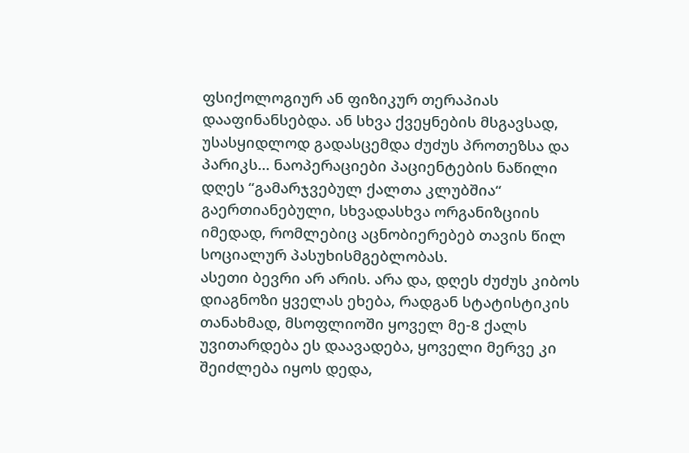ფსიქოლოგიურ ან ფიზიკურ თერაპიას დააფინანსებდა. ან სხვა ქვეყნების მსგავსად, უსასყიდლოდ გადასცემდა ძუძუს პროთეზსა და პარიკს… ნაოპერაციები პაციენტების ნაწილი დღეს “გამარჯვებულ ქალთა კლუბშია“ გაერთიანებული, სხვადასხვა ორგანიზციის იმედად, რომლებიც აცნობიერებებ თავის წილ სოციალურ პასუხისმგებლობას.
ასეთი ბევრი არ არის. არა და, დღეს ძუძუს კიბოს დიაგნოზი ყველას ეხება, რადგან სტატისტიკის თანახმად, მსოფლიოში ყოველ მე-8 ქალს უვითარდება ეს დაავადება, ყოველი მერვე კი შეიძლება იყოს დედა,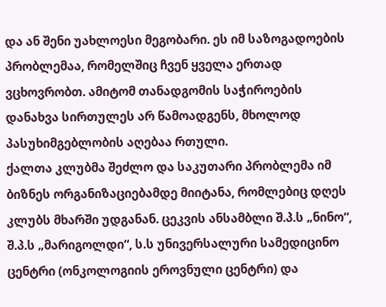და ან შენი უახლოესი მეგობარი. ეს იმ საზოგადოების პრობლემაა, რომელშიც ჩვენ ყველა ერთად ვცხოვრობთ. ამიტომ თანადგომის საჭიროების დანახვა სირთულეს არ წამოადგენს, მხოლოდ პასუხიმგებლობის აღებაა რთული.
ქალთა კლუბმა შეძლო და საკუთარი პრობლემა იმ ბიზნეს ორგანიზაციებამდე მიიტანა, რომლებიც დღეს კლუბს მხარში უდგანან. ცეკვის ანსამბლი შ.პ.ს „ნინო“, შ.პ.ს „მარიგოლდი“, ს.ს უნივერსალური სამედიცინო ცენტრი (ონკოლოგიის ეროვნული ცენტრი) და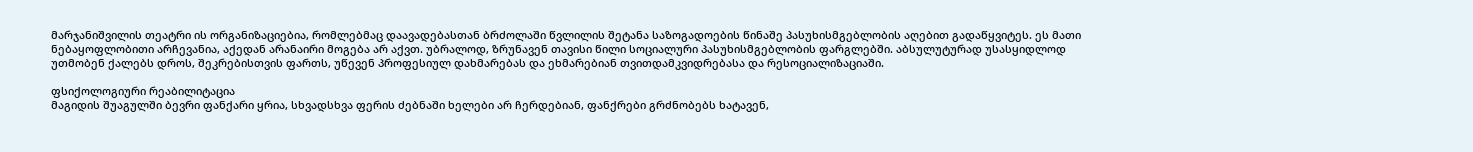მარჯანიშვილის თეატრი ის ორგანიზაციებია, რომლებმაც დაავადებასთან ბრძოლაში წვლილის შეტანა საზოგადოების წინაშე პასუხისმგებლობის აღებით გადაწყვიტეს. ეს მათი ნებაყოფლობითი არჩევანია, აქედან არანაირი მოგება არ აქვთ. უბრალოდ, ზრუნავენ თავისი წილი სოციალური პასუხისმგებლობის ფარგლებში. აბსულუტურად უსასყიდლოდ უთმობენ ქალებს დროს, შეკრებისთვის ფართს, უწევენ პროფესიულ დახმარებას და ეხმარებიან თვითდამკვიდრებასა და რესოციალიზაციაში.

ფსიქოლოგიური რეაბილიტაცია
მაგიდის შუაგულში ბევრი ფანქარი ყრია, სხვადსხვა ფერის ძებნაში ხელები არ ჩერდებიან, ფანქრები გრძნობებს ხატავენ,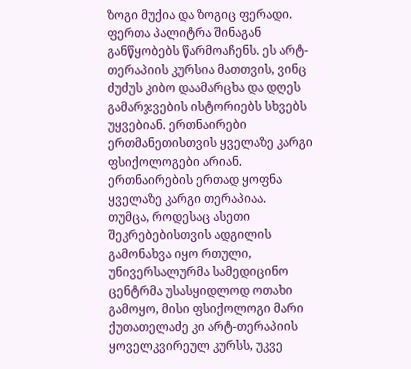ზოგი მუქია და ზოგიც ფერადი. ფერთა პალიტრა შინაგან განწყობებს წარმოაჩენს. ეს არტ-თერაპიის კურსია მათთვის, ვინც ძუძუს კიბო დაამარცხა და დღეს გამარჯვების ისტორიებს სხვებს უყვებიან. ერთნაირები ერთმანეთისთვის ყველაზე კარგი ფსიქოლოგები არიან. ერთნაირების ერთად ყოფნა ყველაზე კარგი თერაპიაა.
თუმცა, როდესაც ასეთი შეკრებებისთვის ადგილის გამონახვა იყო რთული, უნივერსალურმა სამედიცინო ცენტრმა უსასყიდლოდ ოთახი გამოყო, მისი ფსიქოლოგი მარი ქუთათელაძე კი არტ-თერაპიის ყოველკვირეულ კურსს, უკვე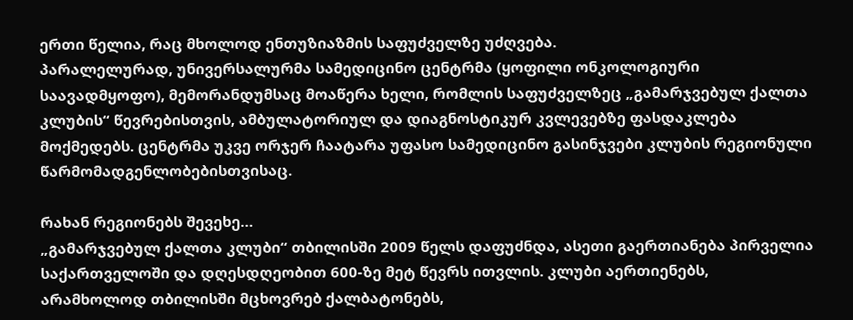ერთი წელია, რაც მხოლოდ ენთუზიაზმის საფუძველზე უძღვება.
პარალელურად, უნივერსალურმა სამედიცინო ცენტრმა (ყოფილი ონკოლოგიური საავადმყოფო), მემორანდუმსაც მოაწერა ხელი, რომლის საფუძველზეც „გამარჯვებულ ქალთა კლუბის“ წევრებისთვის, ამბულატორიულ და დიაგნოსტიკურ კვლევებზე ფასდაკლება მოქმედებს. ცენტრმა უკვე ორჯერ ჩაატარა უფასო სამედიცინო გასინჯვები კლუბის რეგიონული წარმომადგენლობებისთვისაც.

რახან რეგიონებს შევეხე…
„გამარჯვებულ ქალთა კლუბი“ თბილისში 2009 წელს დაფუძნდა, ასეთი გაერთიანება პირველია საქართველოში და დღესდღეობით 600-ზე მეტ წევრს ითვლის. კლუბი აერთიენებს, არამხოლოდ თბილისში მცხოვრებ ქალბატონებს,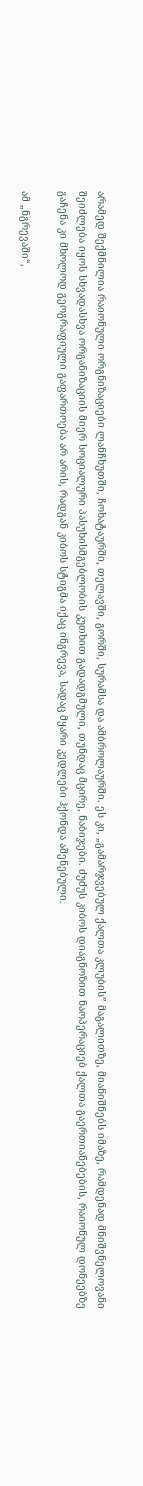არამედ შექმნილია რაიონული ორგნიზაციები ლანჩხუთში, ჩოხატაურში, თელავში, გორში, სურამსა და ამბროლაურში. ეს კი, „გამარჯვებულ ქალთა კლუბის” მაგალითზე, მიანიშნებს იმაზე, რამდენად მნიშვნელოვანი შეიძლება იყოს სხვადასხვა ორგანიზაციის მიერ სოციალური პასუხისმგებლობის კუთხით გადადგმული, თუნდაც მცირე, ნაბიჯები. ძუძუს კიბოს დიაგნოზით ნაოპერაციებ ქალთა გაერთიანებების, რაიონულ დონეებზე გაჩენა კი მხოლოდ გეოგრაფიული გაფართოება არ არის, რადგან კიბოს სტიგმა იქაც ინგრევა, სადაც მყარი კედლები ჰქონდა აშენებული.

ამ „ნგრევაში“,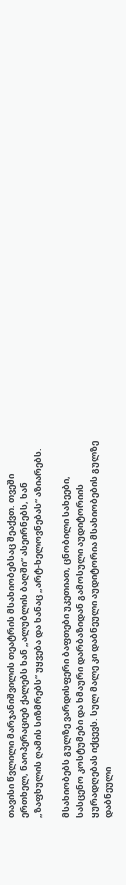თავისი წვლილი მარჯანიშვილის თეატრის მსახიობებსაც შეაქვთ. თვეში ერთხელ, ნაოპერაციებ ქალებს ხან „ალუბლის ბაღში“ ასეირნებს, ხან „ზაფხულის ღამის სიზმრებს“ უყვება და ხანაც „არტ-ხელოვნებას“ აზიარებს.

მსახიობებს გულზე ვარდისფერი ბაფთები უკეთიათ, ცნობილი სახეები, სასცენო კოსტუმები და ხმაური დარბაზიდან გამოსული აუდიტორიის ყურადღებას იქცევს. სულ მალე კი დაბნეული აუდიტორია მსახიობების გულზე დაბნეული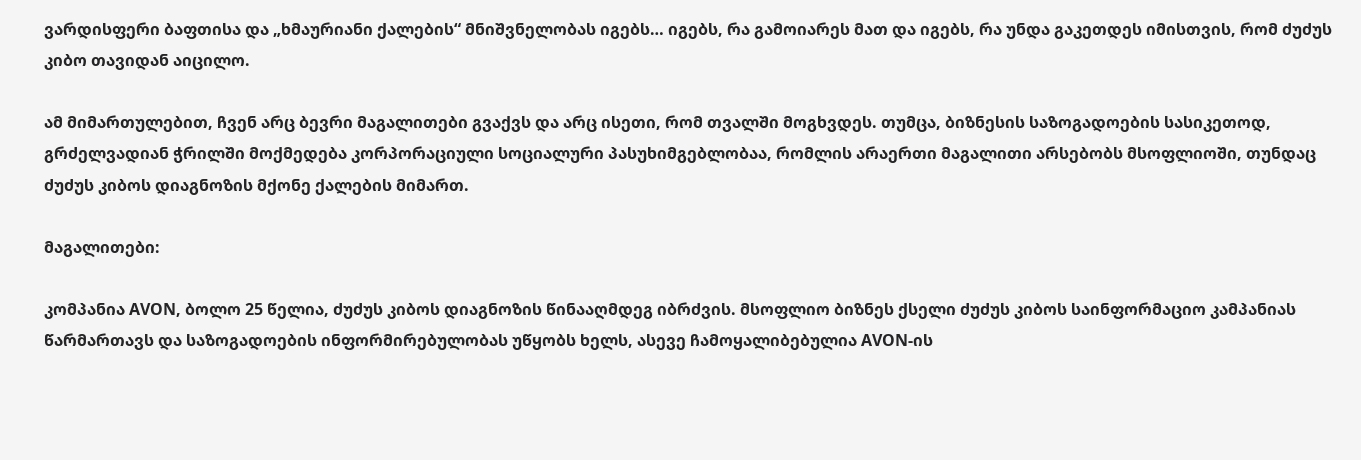ვარდისფერი ბაფთისა და „ხმაურიანი ქალების“ მნიშვნელობას იგებს… იგებს, რა გამოიარეს მათ და იგებს, რა უნდა გაკეთდეს იმისთვის, რომ ძუძუს კიბო თავიდან აიცილო.

ამ მიმართულებით, ჩვენ არც ბევრი მაგალითები გვაქვს და არც ისეთი, რომ თვალში მოგხვდეს. თუმცა, ბიზნესის საზოგადოების სასიკეთოდ, გრძელვადიან ჭრილში მოქმედება კორპორაციული სოციალური პასუხიმგებლობაა, რომლის არაერთი მაგალითი არსებობს მსოფლიოში, თუნდაც ძუძუს კიბოს დიაგნოზის მქონე ქალების მიმართ.

მაგალითები:

კომპანია AVON, ბოლო 25 წელია, ძუძუს კიბოს დიაგნოზის წინააღმდეგ იბრძვის. მსოფლიო ბიზნეს ქსელი ძუძუს კიბოს საინფორმაციო კამპანიას წარმართავს და საზოგადოების ინფორმირებულობას უწყობს ხელს, ასევე ჩამოყალიბებულია AVON-ის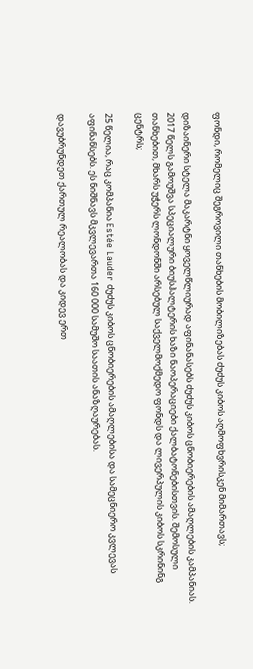ფონდი, რომელიც შეგროვილი თანხების მობილიზებას ძუძუს კიბოს აღმოფხვრისკენ მიმართავს;

დიზაინერი სტელა მაკარტნი ყოველწლიურად აფინანასებს ძუძუს კიბოს ცნობიერების ამაღლების კამპანიას. 2017 წელს გამოუშვა სპეციალური ბიუსჰალტერის ხაზი ნაოპერაციები ქალბატონებისთვის. შემოსული თანხებით, მხარს უჭერს ლონდონში არსებულ საქველმოქმედო ფონდს და ლივერპულის კიბოს სკრინინგ ცენტრს;

25 წელია, რაც კომპანია Estée Lauder ძუძუს კიბოს ცნობიერების ამაღლებისა და სამეცნიერო კვლევას აფინანსებს. ეს ნიშნავს მკვლევართა 160 000 სამუშო საათის ანაზღაურებას.

დავუბრუნდეთ ქართულ რეალობას და კიდევ ერთ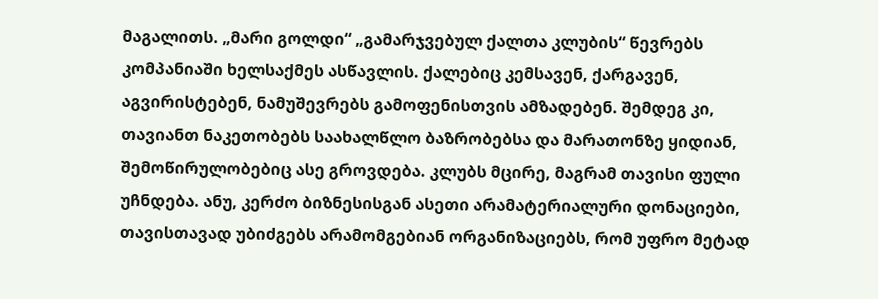მაგალითს. „მარი გოლდი“ „გამარჯვებულ ქალთა კლუბის“ წევრებს კომპანიაში ხელსაქმეს ასწავლის. ქალებიც კემსავენ, ქარგავენ, აგვირისტებენ, ნამუშევრებს გამოფენისთვის ამზადებენ. შემდეგ კი, თავიანთ ნაკეთობებს საახალწლო ბაზრობებსა და მარათონზე ყიდიან, შემოწირულობებიც ასე გროვდება. კლუბს მცირე, მაგრამ თავისი ფული უჩნდება. ანუ, კერძო ბიზნესისგან ასეთი არამატერიალური დონაციები, თავისთავად უბიძგებს არამომგებიან ორგანიზაციებს, რომ უფრო მეტად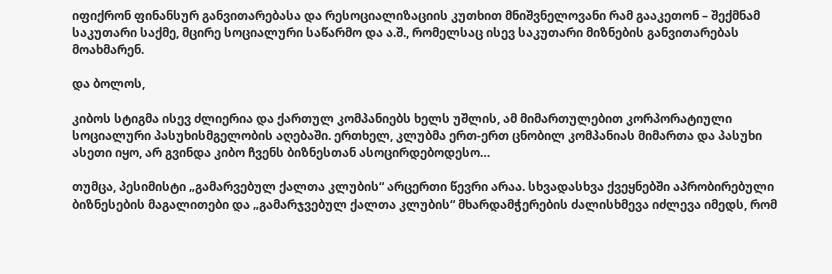იფიქრონ ფინანსურ განვითარებასა და რესოციალიზაციის კუთხით მნიშვნელოვანი რამ გააკეთონ – შექმნამ საკუთარი საქმე, მცირე სოციალური საწარმო და ა.შ., რომელსაც ისევ საკუთარი მიზნების განვითარებას მოახმარენ.

და ბოლოს,

კიბოს სტიგმა ისევ ძლიერია და ქართულ კომპანიებს ხელს უშლის, ამ მიმართულებით კორპორატიული სოციალური პასუხისმგელობის აღებაში. ერთხელ, კლუბმა ერთ-ერთ ცნობილ კომპანიას მიმართა და პასუხი ასეთი იყო, არ გვინდა კიბო ჩვენს ბიზნესთან ასოცირდებოდესო…

თუმცა, პესიმისტი „გამარვებულ ქალთა კლუბის“ არცერთი წევრი არაა. სხვადასხვა ქვეყნებში აპრობირებული ბიზნესების მაგალითები და „გამარჯვებულ ქალთა კლუბის“ მხარდამჭერების ძალისხმევა იძლევა იმედს, რომ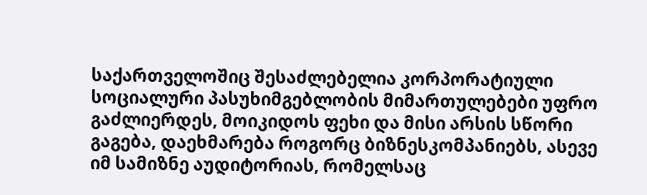საქართველოშიც შესაძლებელია კორპორატიული სოციალური პასუხიმგებლობის მიმართულებები უფრო გაძლიერდეს, მოიკიდოს ფეხი და მისი არსის სწორი გაგება, დაეხმარება როგორც ბიზნესკომპანიებს, ასევე იმ სამიზნე აუდიტორიას, რომელსაც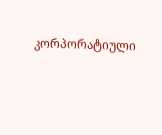კორპორატიული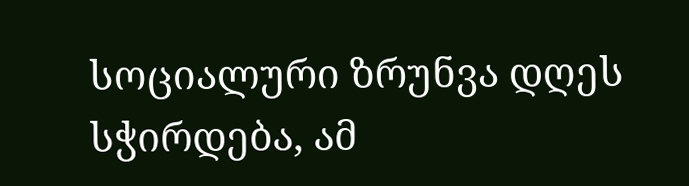სოციალური ზრუნვა დღეს სჭირდება, ამ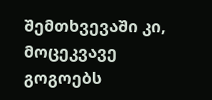შემთხვევაში კი, მოცეკვავე გოგოებს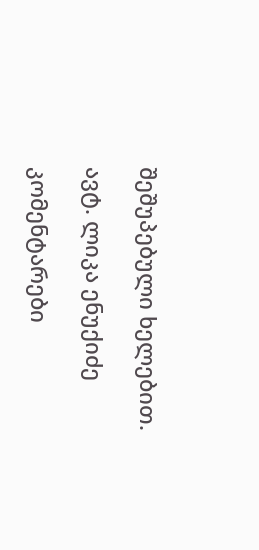შეშუპებული ხელებით.

ავტ. ლიკა ენუქიძე

კომენტარები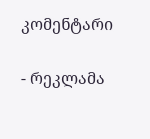კომენტარი

- რეკლამა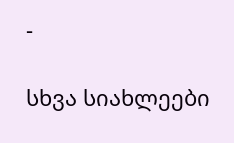-

სხვა სიახლეები